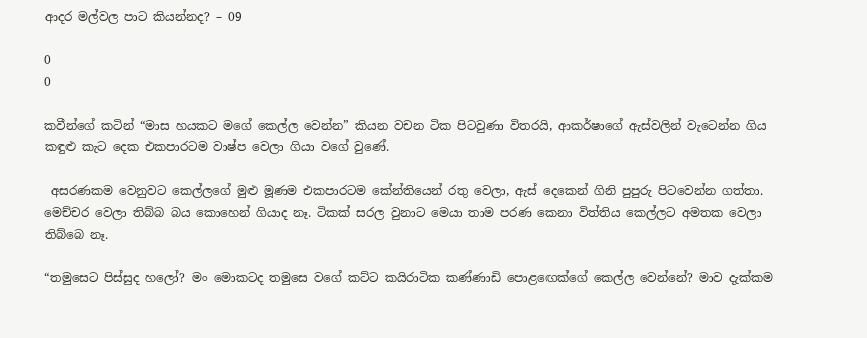ආදර මල්වල පාට කියන්නද? – 09

0
0

කවීන්ගේ කටින් “මාස හයකට මගේ කෙල්ල වෙන්න” කියන වචන ටික පිටවුණා විතරයි, ආකර්ෂාගේ ඇස්වලින් වැටෙන්න ගිය කඳුළු කැට දෙක එකපාරටම වාෂ්ප වෙලා ගියා වගේ වුණේ.

 අසරණකම වෙනුවට කෙල්ලගේ මුළු මූණම එකපාරටම කේන්තියෙන් රතු වෙලා, ඇස් දෙකෙන් ගිනි පුපුරු පිටවෙන්න ගත්තා. මෙච්චර වෙලා තිබ්බ බය කොහෙන් ගියාද නෑ. ටිකක් සරල වුනාට මෙයා තාම පරණ කෙනා විත්තිය කෙල්ලට අමතක වෙලා තිබ්බෙ නෑ.

“තමුසෙට පිස්සුද හලෝ? මං මොකටද තමුසෙ වගේ කට්ට කයිරාටික කණ්ණාඩි පොළඟෙක්ගේ කෙල්ල වෙන්නේ? මාව දැක්කම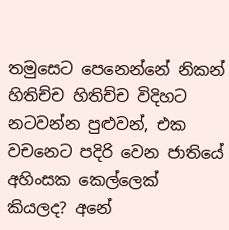තමුසෙට පෙනෙන්නේ නිකන් හිතිච්ච හිතිච්ච විදිහට නටවන්න පුළුවන්, එක වචනෙට පදිරි වෙන ජාතියේ අහිංසක කෙල්ලෙක් කියලද? අනේ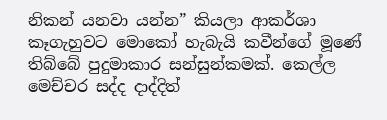නිකන් යනවා යන්න” කියලා ආකර්ශා කෑගැහුවට මොකෝ හැබැයි කවීන්ගේ මූණේ තිබ්බේ පුදුමාකාර සන්සුන්කමක්. කෙල්ල මෙච්චර සද්ද දාද්දිත්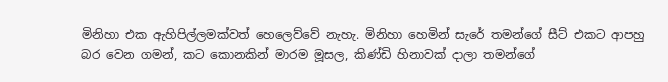මිනිහා එක ඇහිපිල්ලමක්වත් හෙලෙව්වේ නැහැ. මිනිහා හෙමින් සැරේ තමන්ගේ සීට් එකට ආපහු බර වෙන ගමන්, කට කොනකින් මාරම මූසල, කිණ්ඩි හිනාවක් දාලා තමන්ගේ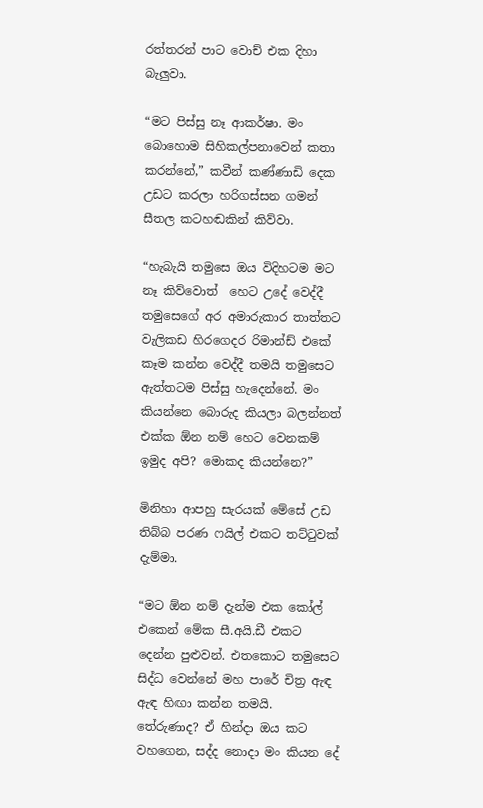රත්තරන් පාට වොච් එක දිහා බැලුවා.

“මට පිස්සු නෑ ආකර්ෂා. මං බොහොම සිහිකල්පනාවෙන් කතා කරන්නේ,” කවීන් කණ්ණාඩි දෙක උඩට කරලා හරිගස්සන ගමන් සීතල කටහඬකින් කිව්වා.

“හැබැයි තමුසෙ ඔය විදිහටම මට නෑ කිව්වොත්  හෙට උදේ වෙද්දී තමුසෙගේ අර අමාරුකාර තාත්තට වැලිකඩ හිරගෙදර රිමාන්ඩ් එකේ කෑම කන්න වෙද්දී තමයි තමුසෙට ඇත්තටම පිස්සු හැදෙන්නේ. මං කියන්නෙ බොරුද කියලා බලන්නත් එක්ක ඕන නම් හෙට වෙනකම් ඉමුද අපි? මොකද කියන්නෙ?”

මිනිහා ආපහු සැරයක් මේසේ උඩ තිබ්බ පරණ ෆයිල් එකට තට්ටුවක් දැම්මා.

“මට ඕන නම් දැන්ම එක කෝල් එකෙන් මේක සී.අයි.ඩී එකට දෙන්න පුළුවන්. එතකොට තමුසෙට සිද්ධ වෙන්නේ මහ පාරේ චිත්‍ර ඇඳ ඇඳ හිඟා කන්න තමයි. තේරුණාද? ඒ හින්දා ඔය කට වහගෙන, සද්ද නොදා මං කියන දේ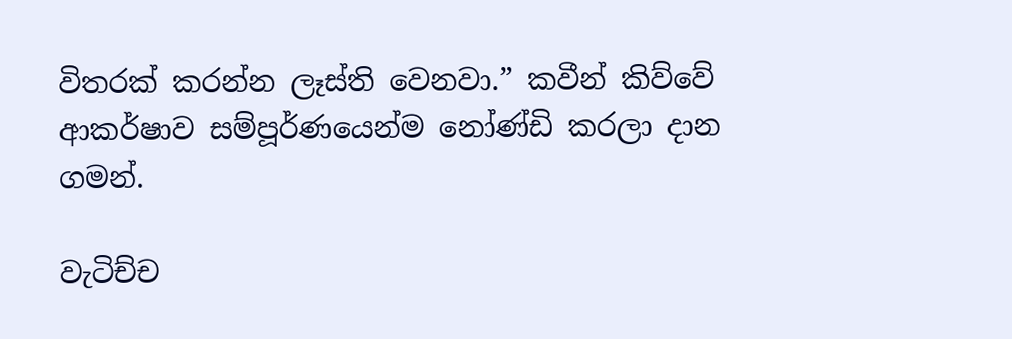විතරක් කරන්න ලෑස්ති වෙනවා.” කවීන් කිව්වේ ආකර්ෂාව සම්පූර්ණයෙන්ම නෝණ්ඩි කරලා දාන ගමන්.

වැටිච්ච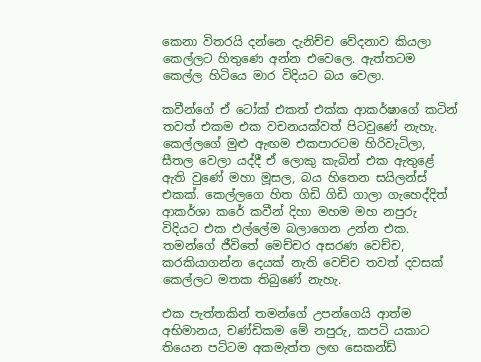කෙනා විතරයි දන්නෙ දැනිච්ච වේදනාව කියලා කෙල්ලට හිතුණෙ අන්න එවෙලෙ. ඇත්තටම කෙල්ල හිටියෙ මාර විදියට බය වෙලා.

කවීන්ගේ ඒ ටෝක් එකත් එක්ක ආකර්ෂාගේ කටින් තවත් එකම එක වචනයක්වත් පිටවුණේ නැහැ. කෙල්ලගේ මුළු ඇඟම එකපාරටම හිරිවැටිලා, සීතල වෙලා යද්දී ඒ ලොකු කැබින් එක ඇතුළේ ඇති වුණේ මහා මූසල, බය හිතෙන සයිලන්ස් එකක්. කෙල්ලගෙ හිත ගිඩි ගිඩි ගාලා ගැහෙද්දිත් ආකර්ශා කරේ කවීන් දිහා මහම මහ නපුරු විදියට එක එල්ලේම බලාගෙන උන්න එක. තමන්ගේ ජීවිතේ මෙච්චර අසරණ වෙච්ච, කරකියාගන්න දෙයක් නැති වෙච්ච තවත් දවසක් කෙල්ලට මතක තිබුණේ නැහැ.

එක පැත්තකින් තමන්ගේ උපන්ගෙයි ආත්ම අභිමානය, චණ්ඩිකම මේ නපුරු, කපටි යකාට තියෙන පට්ටම අකමැත්ත ලඟ සෙකන්ඩ්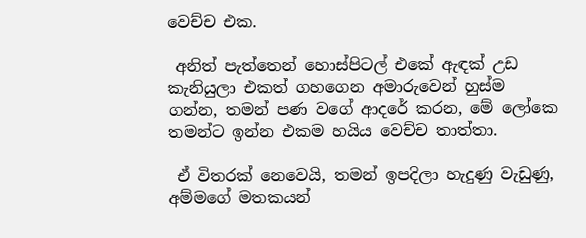වෙච්ච එක.

 අනිත් පැත්තෙන් හොස්පිටල් එකේ ඇඳක් උඩ කැනියුලා එකත් ගහගෙන අමාරුවෙන් හුස්ම ගන්න, තමන් පණ වගේ ආදරේ කරන, මේ ලෝකෙ තමන්ට ඉන්න එකම හයිය වෙච්ච තාත්තා.

 ඒ විතරක් නෙවෙයි, තමන් ඉපදිලා හැදුණු වැඩුණු, අම්මගේ මතකයන්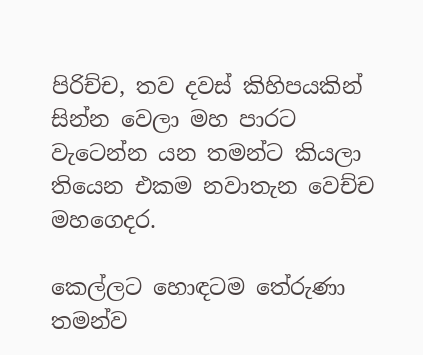පිරිච්ච, තව දවස් කිහිපයකින් සින්න වෙලා මහ පාරට වැටෙන්න යන තමන්ට කියලා තියෙන එකම නවාතැන වෙච්ච මහගෙදර.

කෙල්ලට හොඳටම තේරුණා තමන්ව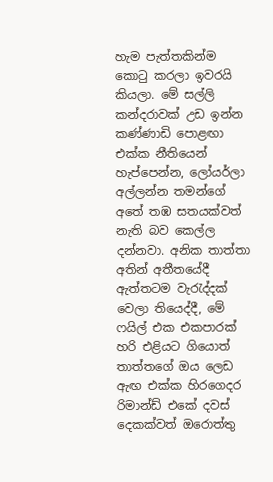හැම පැත්තකින්ම කොටු කරලා ඉවරයි කියලා. මේ සල්ලි කන්දරාවක් උඩ ඉන්න කණ්ණාඩි පොළඟා එක්ක නීතියෙන් හැප්පෙන්න, ලෝයර්ලා අල්ලන්න තමන්ගේ අතේ තඹ සතයක්වත් නැති බව කෙල්ල දන්නවා. අනික තාත්තා අතින් අතීතයේදී ඇත්තටම වැරැද්දක් වෙලා තියෙද්දී, මේ ෆයිල් එක එකපාරක් හරි එළියට ගියොත් තාත්තගේ ඔය ලෙඩ ඇඟ එක්ක හිරගෙදර රිමාන්ඩ් එකේ දවස් දෙකක්වත් ඔරොත්තු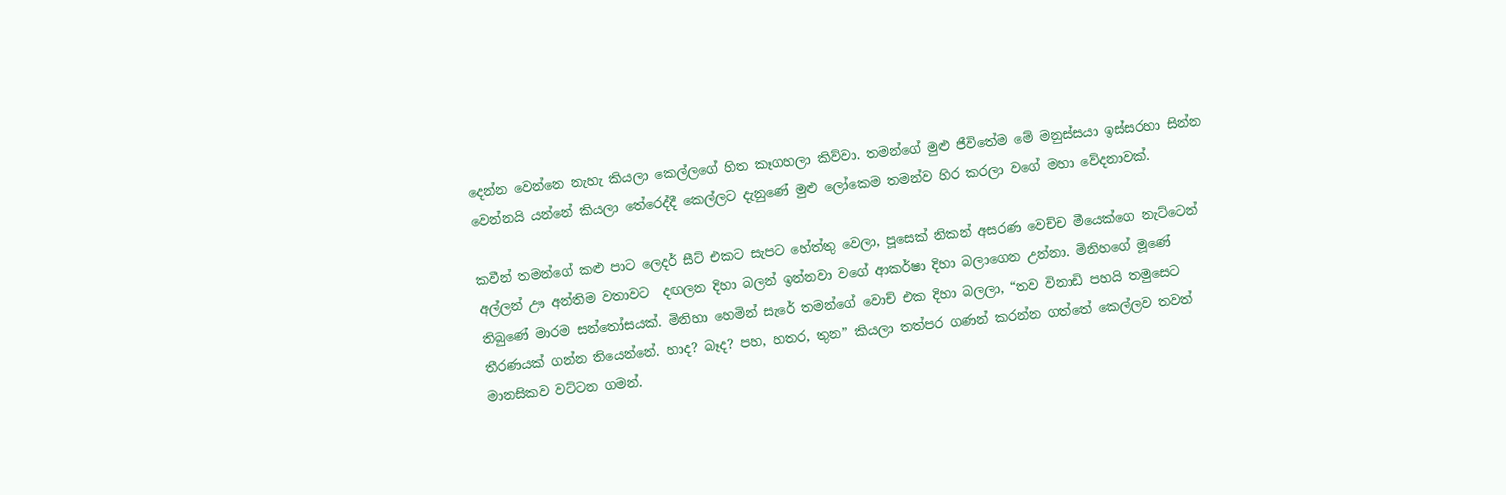දෙන්න වෙන්නෙ නැහැ කියලා කෙල්ලගේ හිත කෑගහලා කිව්වා. තමන්ගේ මුළු ජීවිතේම මේ මනුස්සයා ඉස්සරහා සින්න වෙන්නයි යන්නේ කියලා තේරෙද්දී කෙල්ලට දැනුණේ මුළු ලෝකෙම තමන්ව හිර කරලා වගේ මහා වේදනාවක්.

කවීන් තමන්ගේ කළු පාට ලෙදර් සීට් එකට සැපට හේත්තු වෙලා, පූසෙක් නිකන් අසරණ වෙච්ච මීයෙක්ගෙ නැට්ටෙන් අල්ලන් ඌ අන්තිම වතාවට  දඟලන දිහා බලන් ඉන්නවා වගේ ආකර්ෂා දිහා බලාගෙන උන්නා. මිනිහගේ මූණේ තිබුණේ මාරම සන්තෝසයක්. මිනිහා හෙමින් සැරේ තමන්ගේ වොච් එක දිහා බලලා, “තව විනාඩි පහයි තමුසෙට තීරණයක් ගන්න තියෙන්නේ. හාද? බෑද? පහ, හතර, තුන” කියලා තත්පර ගණන් කරන්න ගත්තේ කෙල්ලව තවත් මානසිකව වට්ටන ගමන්.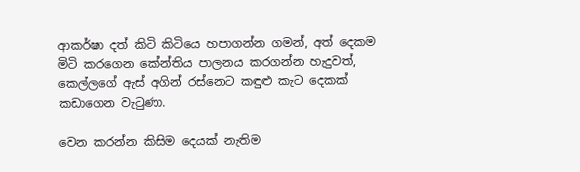ආකර්ෂා දත් කිටි කිටියෙ හපාගන්න ගමන්, අත් දෙකම මිටි කරගෙන කේන්තිය පාලනය කරගන්න හැදුවත්, කෙල්ලගේ ඇස් අගින් රස්නෙට කඳුළු කැට දෙකක් කඩාගෙන වැටුණා.

වෙන කරන්න කිසිම දෙයක් නැතිම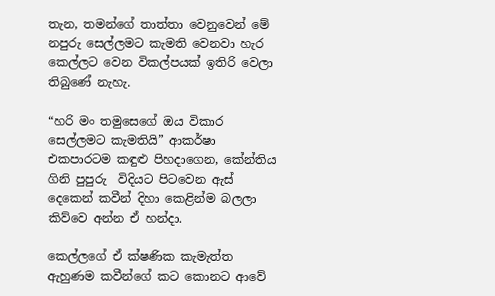තැන, තමන්ගේ තාත්තා වෙනුවෙන් මේ නපුරු සෙල්ලමට කැමති වෙනවා හැර කෙල්ලට වෙන විකල්පයක් ඉතිරි වෙලා තිබුණේ නැහැ.

“හරි මං තමුසෙගේ ඔය විකාර සෙල්ලමට කැමතියි” ආකර්ෂා එකපාරටම කඳුළු පිහදාගෙන, කේන්තිය ගිනි පුපුරු  විදියට පිටවෙන ඇස් දෙකෙන් කවීන් දිහා කෙළින්ම බලලා කිව්වෙ අන්න ඒ හන්දා.

කෙල්ලගේ ඒ ක්ෂණික කැමැත්ත ඇහුණම කවීන්ගේ කට කොනට ආවේ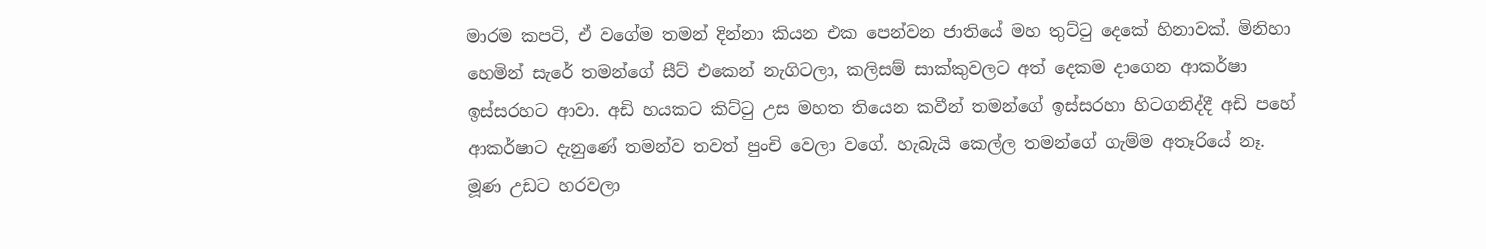මාරම කපටි, ඒ වගේම තමන් දින්නා කියන එක පෙන්වන ජාතියේ මහ තුට්ටු දෙකේ හිනාවක්. මිනිහා හෙමින් සැරේ තමන්ගේ සීට් එකෙන් නැගිටලා, කලිසම් සාක්කුවලට අත් දෙකම දාගෙන ආකර්ෂා ඉස්සරහට ආවා. අඩි හයකට කිට්ටු උස මහත තියෙන කවීන් තමන්ගේ ඉස්සරහා හිටගනිද්දී අඩි පහේ ආකර්ෂාට දැනුණේ තමන්ව තවත් පුංචි වෙලා වගේ. හැබැයි කෙල්ල තමන්ගේ ගැම්ම අතෑරියේ නෑ. මූණ උඩට හරවලා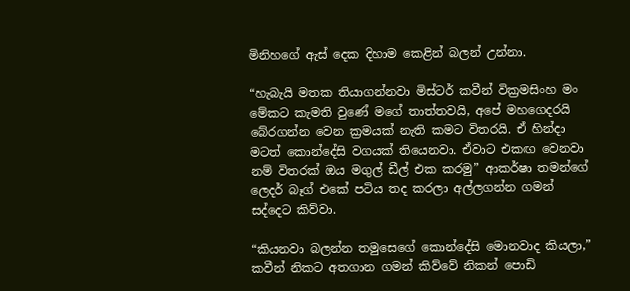මිනිහගේ ඇස් දෙක දිහාම කෙළින් බලන් උන්නා.

“හැබැයි මතක තියාගන්නවා මිස්ටර් කවීන් වික්‍රමසිංහ මං මේකට කැමති වුණේ මගේ තාත්තවයි, අපේ මහගෙදරයි බේරගන්න වෙන ක්‍රමයක් නැති කමට විතරයි. ඒ හින්දා මටත් කොන්දේසි වගයක් තියෙනවා. ඒවාට එකඟ වෙනවා නම් විතරක් ඔය මගුල් ඩීල් එක කරමු” ආකර්ෂා තමන්ගේ ලෙදර් බෑග් එකේ පටිය තද කරලා අල්ලගන්න ගමන් සද්දෙට කිව්වා.

“කියනවා බලන්න තමුසෙගේ කොන්දේසි මොනවාද කියලා,” කවීන් නිකට අතගාන ගමන් කිව්වේ නිකන් පොඩි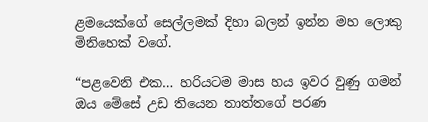ළමයෙක්ගේ සෙල්ලමක් දිහා බලන් ඉන්න මහ ලොකු මිනිහෙක් වගේ.

“පළවෙනි එක… හරියටම මාස හය ඉවර වුණු ගමන් ඔය මේසේ උඩ තියෙන තාත්තගේ පරණ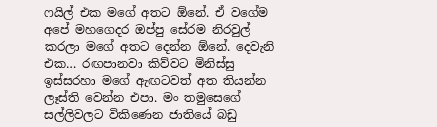ෆයිල් එක මගේ අතට ඕනේ. ඒ වගේම අපේ මහගෙදර ඔප්පු සේරම නිරවුල් කරලා මගේ අතට දෙන්න ඕනේ. දෙවැනි එක… රඟපානවා කිව්වට මිනිස්සු ඉස්සරහා මගේ ඇඟටවත් අත තියන්න ලෑස්ති වෙන්න එපා. මං තමුසෙගේ සල්ලිවලට විකිණෙන ජාතියේ බඩු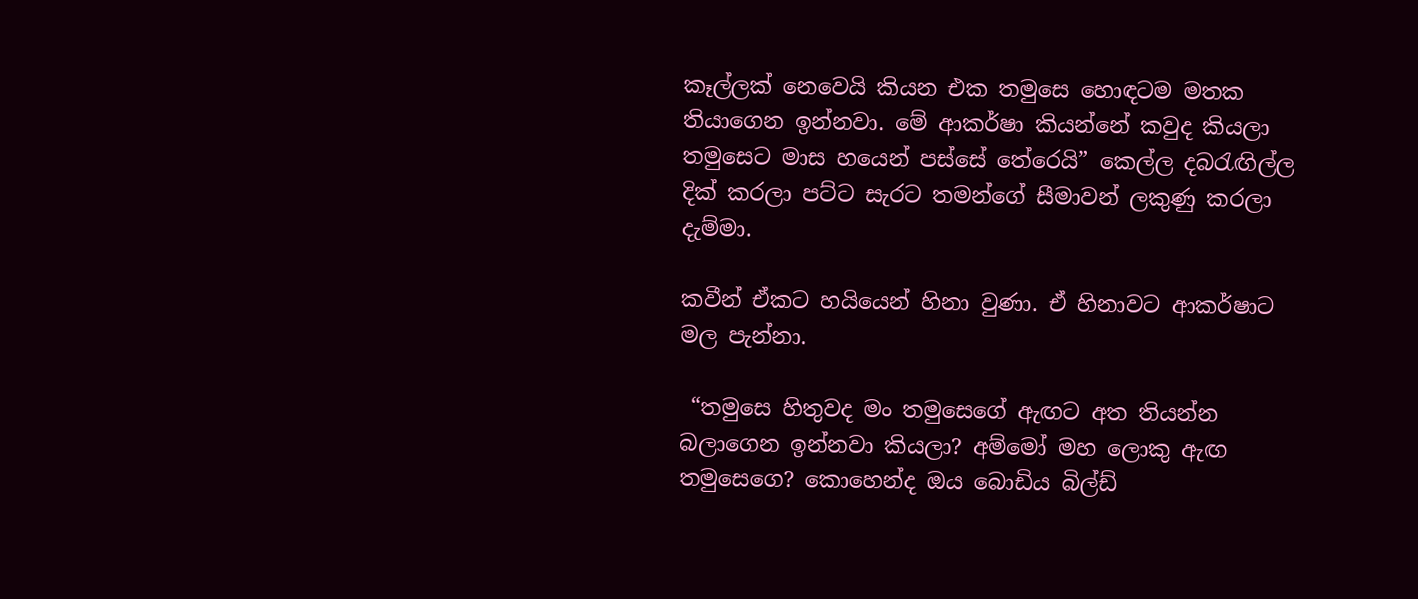කෑල්ලක් නෙවෙයි කියන එක තමුසෙ හොඳටම මතක තියාගෙන ඉන්නවා. මේ ආකර්ෂා කියන්නේ කවුද කියලා තමුසෙට මාස හයෙන් පස්සේ තේරෙයි” කෙල්ල දබරැඟිල්ල දික් කරලා පට්ට සැරට තමන්ගේ සීමාවන් ලකුණු කරලා දැම්මා.

කවීන් ඒකට හයියෙන් හිනා වුණා. ඒ හිනාවට ආකර්ෂාට මල පැන්නා.

 “තමුසෙ හිතුවද මං තමුසෙගේ ඇඟට අත තියන්න බලාගෙන ඉන්නවා කියලා? අම්මෝ මහ ලොකු ඇඟ තමුසෙගෙ? කොහෙන්ද ඔය බොඩිය බිල්ඩ්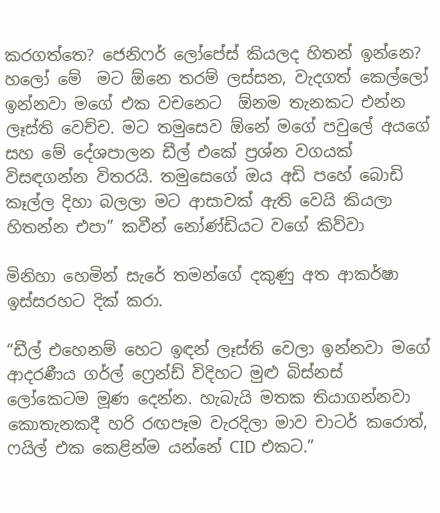කරගත්තෙ? ජෙනිෆර් ලෝපේස් කියලද හිතන් ඉන්නෙ? හලෝ මේ  මට ඕනෙ තරම් ලස්සන, වැදගත් කෙල්ලෝ ඉන්නවා මගේ එක වචනෙට  ඕනම තැනකට එන්න ලෑස්ති වෙච්ච. මට තමුසෙව ඕනේ මගේ පවුලේ අයගේ සහ මේ දේශපාලන ඩීල් එකේ ප්‍රශ්න වගයක් විසඳගන්න විතරයි. තමුසෙගේ ඔය අඩි පහේ බොඩි කෑල්ල දිහා බලලා මට ආසාවක් ඇති වෙයි කියලා හිතන්න එපා” කවීන් නෝණ්ඩියට වගේ කිව්වා

මිනිහා හෙමින් සැරේ තමන්ගේ දකුණු අත ආකර්ෂා ඉස්සරහට දික් කරා.

“ඩීල් එහෙනම් හෙට ඉඳන් ලෑස්ති වෙලා ඉන්නවා මගේ ආදරණීය ගර්ල් ෆ්‍රෙන්ඩ් විදිහට මුළු බිස්නස් ලෝකෙටම මූණ දෙන්න. හැබැයි මතක තියාගන්නවා කොතැනකදී හරි රඟපෑම වැරදිලා මාව චාටර් කරොත්, ෆයිල් එක කෙළින්ම යන්නේ CID එකට.”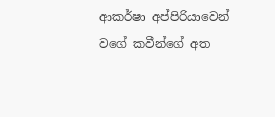ආකර්ෂා අප්පිරියාවෙන් වගේ කවීන්ගේ අත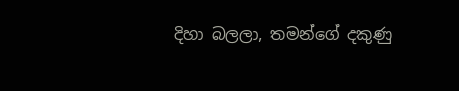දිහා බලලා, තමන්ගේ දකුණු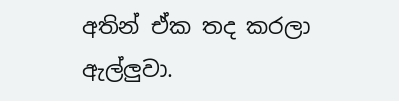අතින් ඒක තද කරලා ඇල්ලුවා.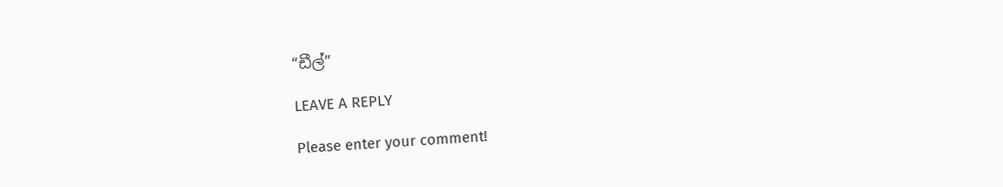“ඩීල්”

LEAVE A REPLY

Please enter your comment!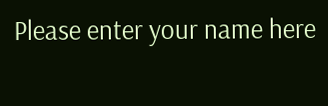Please enter your name here